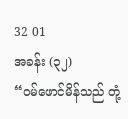32 01
အခန်း (၃၂)
“ဝမ်ဖောင်မိန်သည် တုံ့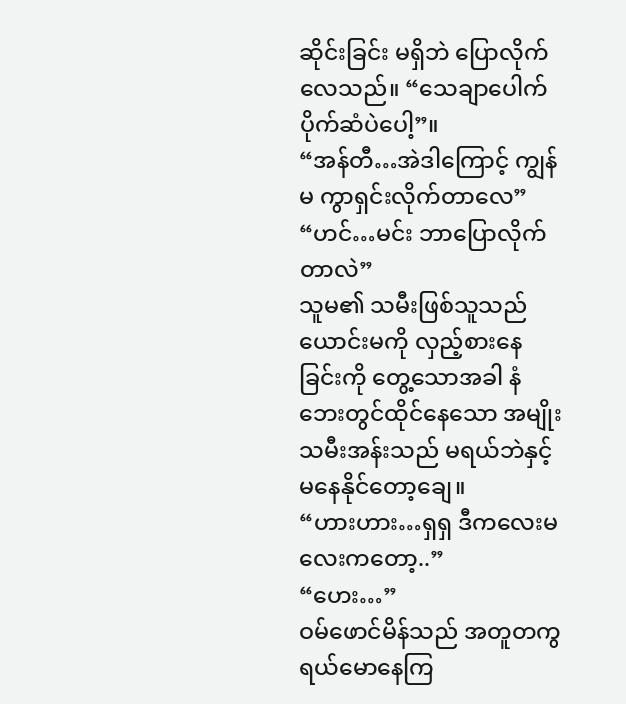ဆိုင်းခြင်း မရှိဘဲ ပြောလိုက်လေသည်။ “သေချာပေါက် ပိုက်ဆံပဲပေါ့”။
“အန်တီ…အဲဒါကြောင့် ကျွန်မ ကွာရှင်းလိုက်တာလေ”
“ဟင်…မင်း ဘာပြောလိုက်တာလဲ”
သူမ၏ သမီးဖြစ်သူသည် ယောင်းမကို လှည့်စားနေခြင်းကို တွေ့သောအခါ နံဘေးတွင်ထိုင်နေသော အမျိုးသမီးအန်းသည် မရယ်ဘဲနှင့် မနေနိုင်တော့ချေ။
“ဟားဟား…ရှရှ ဒီကလေးမလေးကတော့..”
“ဟေး…”
ဝမ်ဖောင်မိန်သည် အတူတကွ ရယ်မောနေကြ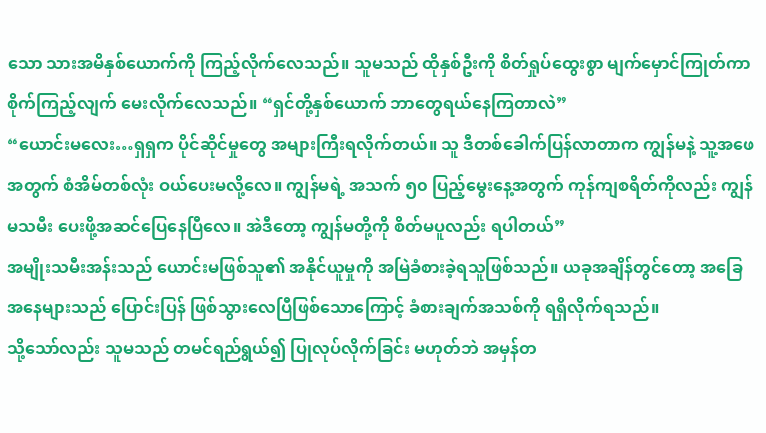သော သားအမိနှစ်ယောက်ကို ကြည့်လိုက်လေသည်။ သူမသည် ထိုနှစ်ဦးကို စိတ်ရှုပ်ထွေးစွာ မျက်မှောင်ကြုတ်ကာ စိုက်ကြည့်လျက် မေးလိုက်လေသည်။ “ရှင်တို့နှစ်ယောက် ဘာတွေရယ်နေကြတာလဲ”
“ယောင်းမလေး…ရှရှက ပိုင်ဆိုင်မှုတွေ အများကြီးရလိုက်တယ်။ သူ ဒီတစ်ခေါက်ပြန်လာတာက ကျွန်မနဲ့ သူ့အဖေအတွက် စံအိမ်တစ်လုံး ဝယ်ပေးမလို့လေ။ ကျွန်မရဲ့ အသက် ၅၀ ပြည့်မွေးနေ့အတွက် ကုန်ကျစရိတ်ကိုလည်း ကျွန်မသမီး ပေးဖို့အဆင်ပြေနေပြီလေ။ အဲဒီတော့ ကျွန်မတို့ကို စိတ်မပူလည်း ရပါတယ်”
အမျိုးသမီးအန်းသည် ယောင်းမဖြစ်သူ၏ အနိုင်ယူမှုကို အမြဲခံစားခဲ့ရသူဖြစ်သည်။ ယခုအချိန်တွင်တော့ အခြေအနေများသည် ပြောင်းပြန် ဖြစ်သွားလေပြီဖြစ်သောကြောင့် ခံစားချက်အသစ်ကို ရရှိလိုက်ရသည်။
သို့သော်လည်း သူမသည် တမင်ရည်ရွယ်၍ ပြုလုပ်လိုက်ခြင်း မဟုတ်ဘဲ အမှန်တ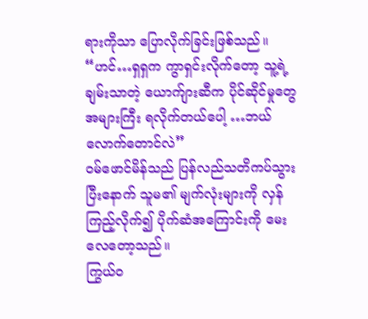ရားကိုသာ ပြောလိုက်ခြင်းဖြစ်သည်။
“ဟင်…ရှရှက ကွာရှင်းလိုက်တော့ သူ့ရဲ့ချမ်းသာတဲ့ ယောက်ျားဆီက ပိုင်ဆိုင်မှုတွေ အများကြီး ရလိုက်တယ်ပေါ့ …ဘယ်လောက်တောင်လဲ”
ဝမ်ဖောင်မိန်သည် ပြန်လည်သတိကပ်သွားပြီးနောက် သူမ၏ မျက်လုံးများကို လှန်ကြည့်လိုက်၍ ပိုက်ဆံအကြောင်းကို မေးလေတော့သည်။
ကြွယ်ဝ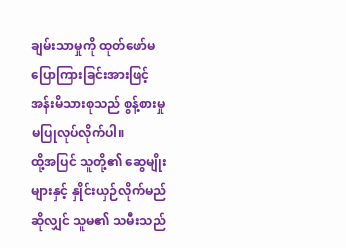ချမ်းသာမှုကို ထုတ်ဖော်မပြောကြားခြင်းအားဖြင့် အန်းမိသားစုသည် စွန့်စားမှု မပြုလုပ်လိုက်ပါ။
ထို့အပြင် သူတို့၏ ဆွေမျိုးများနှင့် နှိုင်းယှဉ်လိုက်မည်ဆိုလျှင် သူမ၏ သမီးသည်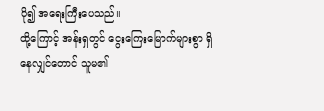ပို၍ အရေးကြီးပေသည်။
ထို့ကြောင့် အန်းရှတွင် ငွေးကြေးမြောက်များစွာ ရှိနေလျှင်တောင် သူမ၏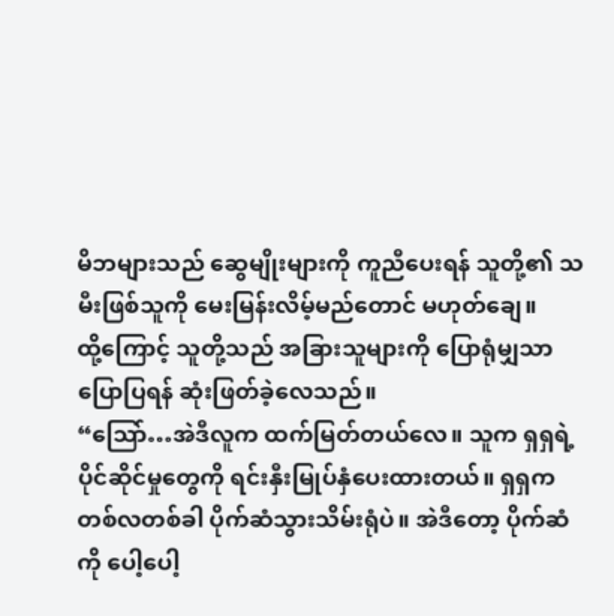မိဘများသည် ဆွေမျိုးများကို ကူညီပေးရန် သူတို့၏ သမီးဖြစ်သူကို မေးမြန်းလိမ့်မည်တောင် မဟုတ်ချေ။
ထို့ကြောင့် သူတို့သည် အခြားသူများကို ပြောရုံမျှသာ ပြောပြရန် ဆုံးဖြတ်ခဲ့လေသည်။
“သြော်…အဲဒီလူက ထက်မြတ်တယ်လေ။ သူက ရှရှရဲ့ ပိုင်ဆိုင်မှုတွေကို ရင်းနှီးမြုပ်နှံပေးထားတယ်။ ရှရှက တစ်လတစ်ခါ ပိုက်ဆံသွားသိမ်းရုံပဲ။ အဲဒီတော့ ပိုက်ဆံကို ပေါ့ပေါ့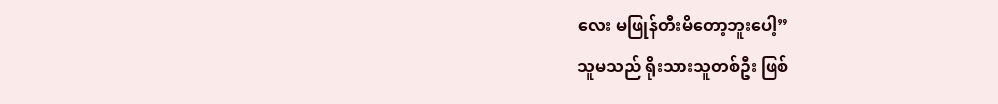လေး မဖြုန်တီးမိတော့ဘူးပေါ့”
သူမသည် ရိုးသားသူတစ်ဦး ဖြစ်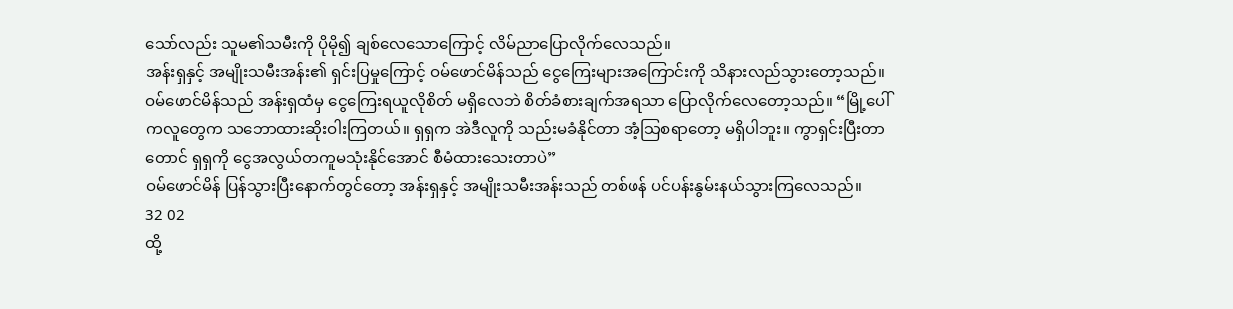သော်လည်း သူမ၏သမီးကို ပိုမို၍ ချစ်လေသောကြောင့် လိမ်ညာပြောလိုက်လေသည်။
အန်းရှနှင့် အမျိုးသမီးအန်း၏ ရှင်းပြမှုကြောင့် ဝမ်ဖောင်မိန်သည် ငွေကြေးများအကြောင်းကို သိနားလည်သွားတော့သည်။
ဝမ်ဖောင်မိန်သည် အန်းရှထံမှ ငွေကြေးရယူလိုစိတ် မရှိလေဘဲ စိတ်ခံစားချက်အရသာ ပြောလိုက်လေတော့သည်။ “မြို့ပေါ်ကလူတွေက သဘောထားဆိုးဝါးကြတယ်။ ရှရှက အဲဒီလူကို သည်းမခံနိုင်တာ အံ့သြစရာတော့ မရှိပါဘူး။ ကွာရှင်းပြီးတာတောင် ရှရှကို ငွေအလွယ်တကူမသုံးနိုင်အောင် စီမံထားသေးတာပဲ”
ဝမ်ဖောင်မိန် ပြန်သွားပြီးနောက်တွင်တော့ အန်းရှနှင့် အမျိုးသမီးအန်းသည် တစ်ဖန် ပင်ပန်းနွမ်းနယ်သွားကြလေသည်။
32 02
ထို့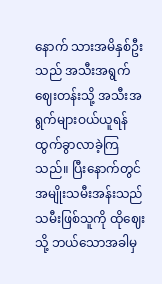နောက် သားအမိနှစ်ဦးသည် အသီးအရွက်ဈေးတန်းသို့ အသီးအရွက်များဝယ်ယူရန် ထွက်ခွာလာခဲ့ကြသည်။ ပြီးနောက်တွင် အမျိုးသမီးအန်းသည် သမီးဖြစ်သူကို ထိုဈေးသို့ ဘယ်သောအခါမှ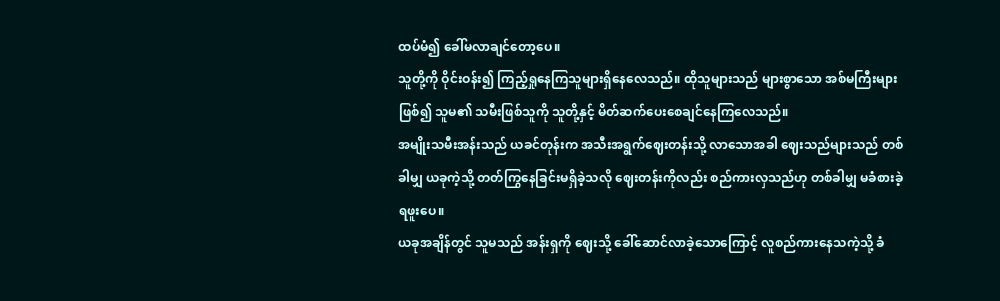ထပ်မံ၍ ခေါ်မလာချင်တော့ပေ။
သူတို့ကို ဝိုင်းဝန်း၍ ကြည့်ရှုနေကြသူများရှိနေလေသည်။ ထိုသူများသည် များစွာသော အစ်မကြီးများဖြစ်၍ သူမ၏ သမီးဖြစ်သူကို သူတို့နှင့် မိတ်ဆက်ပေးစေချင်နေကြလေသည်။
အမျိုးသမီးအန်းသည် ယခင်တုန်းက အသီးအရွက်ဈေးတန်းသို့ လာသောအခါ ဈေးသည်များသည် တစ်ခါမျှ ယခုကဲ့သို့ တတ်ကြွနေခြင်းမရှိခဲ့သလို ဈေးတန်းကိုလည်း စည်ကားလှသည်ဟု တစ်ခါမျှ မခံစားခဲ့ရဖူးပေ။
ယခုအချိန်တွင် သူမသည် အန်းရှကို ဈေးသို့ ခေါ်ဆောင်လာခဲ့သောကြောင့် လူစည်ကားနေသကဲ့သို့ ခံ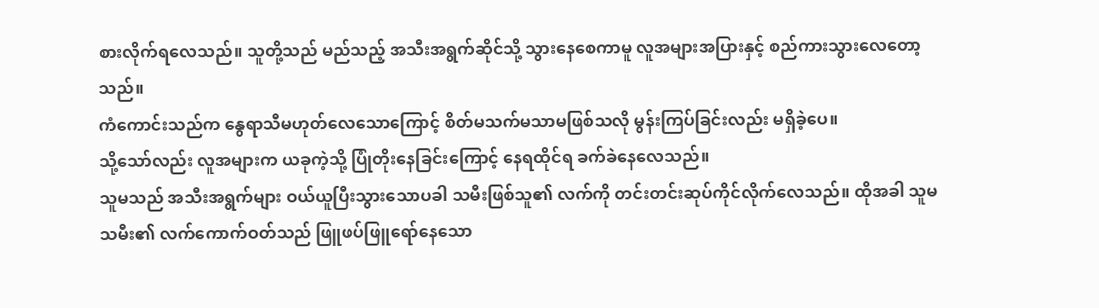စားလိုက်ရလေသည်။ သူတို့သည် မည်သည့် အသီးအရွက်ဆိုင်သို့ သွားနေစေကာမူ လူအများအပြားနှင့် စည်ကားသွားလေတော့သည်။
ကံကောင်းသည်က နွေရာသီမဟုတ်လေသောကြောင့် စိတ်မသက်မသာမဖြစ်သလို မွန်းကြပ်ခြင်းလည်း မရှိခဲ့ပေ။
သို့သော်လည်း လူအများက ယခုကဲ့သို့ ပြုံတိုးနေခြင်းကြောင့် နေရထိုင်ရ ခက်ခဲနေလေသည်။
သူမသည် အသီးအရွက်များ ဝယ်ယူပြီးသွားသောပခါ သမီးဖြစ်သူ၏ လက်ကို တင်းတင်းဆုပ်ကိုင်လိုက်လေသည်။ ထိုအခါ သူမသမီး၏ လက်ကောက်ဝတ်သည် ဖြူဖပ်ဖြူရော်နေသော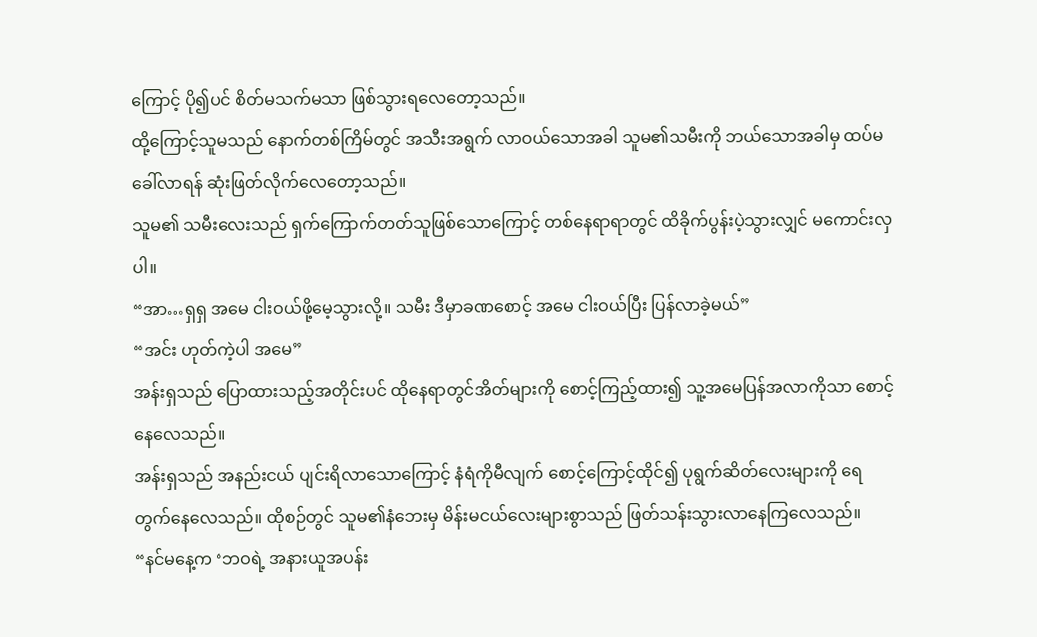ကြောင့် ပို၍ပင် စိတ်မသက်မသာ ဖြစ်သွားရလေတော့သည်။
ထို့ကြောင့်သူမသည် နောက်တစ်ကြိမ်တွင် အသီးအရွက် လာဝယ်သောအခါ သူမ၏သမီးကို ဘယ်သောအခါမှ ထပ်မခေါ်လာရန် ဆုံးဖြတ်လိုက်လေတော့သည်။
သူမ၏ သမီးလေးသည် ရှက်ကြောက်တတ်သူဖြစ်သောကြောင့် တစ်နေရာရာတွင် ထိခိုက်ပွန်းပဲ့သွားလျှင် မကောင်းလှပါ။
“အာ…ရှရှ အမေ ငါးဝယ်ဖို့မေ့သွားလို့။ သမီး ဒီမှာခဏစောင့် အမေ ငါးဝယ်ပြီး ပြန်လာခဲ့မယ်”
“အင်း ဟုတ်ကဲ့ပါ အမေ”
အန်းရှသည် ပြောထားသည့်အတိုင်းပင် ထိုနေရာတွင်အိတ်များကို စောင့်ကြည့်ထား၍ သူ့အမေပြန်အလာကိုသာ စောင့်နေလေသည်။
အန်းရှသည် အနည်းငယ် ပျင်းရိလာသောကြောင့် နံရံကိုမီလျက် စောင့်ကြောင့်ထိုင်၍ ပုရွက်ဆိတ်လေးများကို ရေတွက်နေလေသည်။ ထိုစဉ်တွင် သူမ၏နံဘေးမှ မိန်းမငယ်လေးများစွာသည် ဖြတ်သန်းသွားလာနေကြလေသည်။
“နင်မနေ့က ‘ဘဝရဲ့ အနားယူအပန်း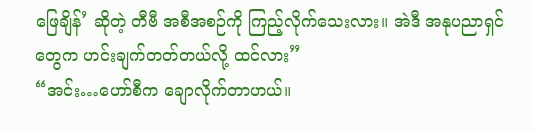ဖြေချိန်’ ဆိုတဲ့ တီဗီ အစီအစဉ်ကို ကြည့်လိုက်သေးလား။ အဲဒီ အနုပညာရှင်တွေက ဟင်းချက်တတ်တယ်လို့ ထင်လား”
“အင်း…ဟော်စီက ချောလိုက်တာဟယ်။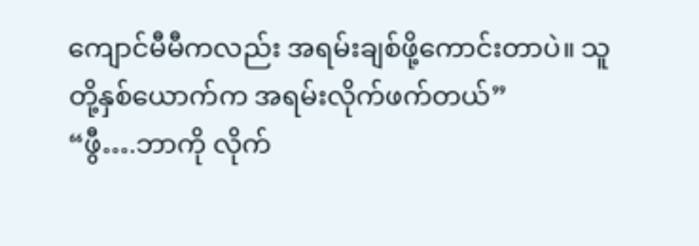ကျောင်မီမီကလည်း အရမ်းချစ်ဖို့ကောင်းတာပဲ။ သူတို့နှစ်ယောက်က အရမ်းလိုက်ဖက်တယ်”
“ဖွီ….ဘာကို လိုက်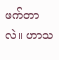ဖက်တာလဲ။ ဟာသ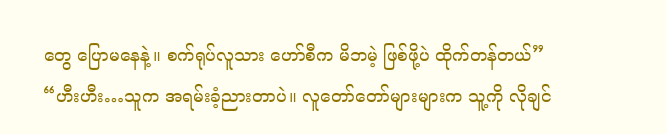တွေ ပြောမနေနဲ့။ စက်ရုပ်လူသား ဟော်စီက မိဘမဲ့ ဖြစ်ဖို့ပဲ ထိုက်တန်တယ်”
“ဟီးဟီး…သူက အရမ်းခံ့ညားတာပဲ။ လူတော်တော်များများက သူ့ကို လိုချင်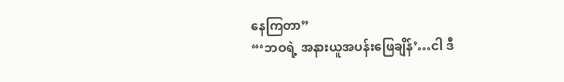နေကြတာ”
“‘ဘဝရဲ့ အနားယူအပန်းဖြေချိန်’…ငါ ဒီ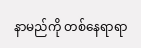နာမည်ကို တစ်နေရာရာ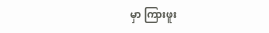မှာ ကြားဖူး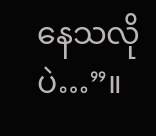နေသလိုပဲ…”။